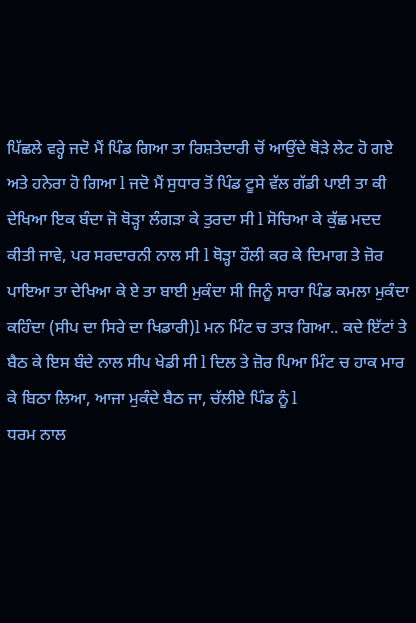ਪਿੱਛਲੇ ਵਰ੍ਹੇ ਜਦੋ ਮੈਂ ਪਿੰਡ ਗਿਆ ਤਾ ਰਿਸ਼ਤੇਦਾਰੀ ਚੋਂ ਆਉਂਦੇ ਥੋੜੇ ਲੇਟ ਹੋ ਗਏ ਅਤੇ ਹਨੇਰਾ ਹੋ ਗਿਆ l ਜਦੋ ਮੈਂ ਸੁਧਾਰ ਤੋਂ ਪਿੰਡ ਟੂਸੇ ਵੱਲ ਗੱਡੀ ਪਾਈ ਤਾ ਕੀ ਦੇਖਿਆ ਇਕ ਬੰਦਾ ਜੋ ਥੋੜ੍ਹਾ ਲੰਗੜਾ ਕੇ ਤੁਰਦਾ ਸੀ l ਸੋਚਿਆ ਕੇ ਕੁੱਛ ਮਦਦ ਕੀਤੀ ਜਾਵੇ, ਪਰ ਸਰਦਾਰਨੀ ਨਾਲ ਸੀ l ਥੋੜ੍ਹਾ ਹੌਲੀ ਕਰ ਕੇ ਦਿਮਾਗ ਤੇ ਜ਼ੋਰ ਪਾਇਆ ਤਾ ਦੇਖਿਆ ਕੇ ਏ ਤਾ ਬਾਈ ਮੁਕੰਦਾ ਸੀ ਜਿਨੂੰ ਸਾਰਾ ਪਿੰਡ ਕਮਲਾ ਮੁਕੰਦਾ ਕਹਿੰਦਾ (ਸੀਪ ਦਾ ਸਿਰੇ ਦਾ ਖਿਡਾਰੀ)l ਮਨ ਮਿੰਟ ਚ ਤਾੜ ਗਿਆ.. ਕਦੇ ਇੱਟਾਂ ਤੇ ਬੈਠ ਕੇ ਇਸ ਬੰਦੇ ਨਾਲ ਸੀਪ ਖੇਡੀ ਸੀ l ਦਿਲ ਤੇ ਜ਼ੋਰ ਪਿਆ ਮਿੰਟ ਚ ਹਾਕ ਮਾਰ ਕੇ ਬਿਠਾ ਲਿਆ, ਆਜਾ ਮੁਕੰਦੇ ਬੈਠ ਜਾ, ਚੱਲੀਏ ਪਿੰਡ ਨੂੰ l
ਧਰਮ ਨਾਲ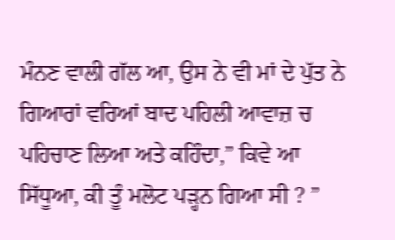ਮੰਨਣ ਵਾਲੀ ਗੱਲ ਆ, ਉਸ ਨੇ ਵੀ ਮਾਂ ਦੇ ਪੁੱਤ ਨੇ ਗਿਆਰਾਂ ਵਰਿਆਂ ਬਾਦ ਪਹਿਲੀ ਆਵਾਜ਼ ਚ ਪਹਿਚਾਣ ਲਿਆ ਅਤੇ ਕਹਿੰਦਾ,” ਕਿਵੇ ਆ ਸਿੱਧੂਆ, ਕੀ ਤੂੰ ਮਲੋਟ ਪੜ੍ਹਨ ਗਿਆ ਸੀ ? ”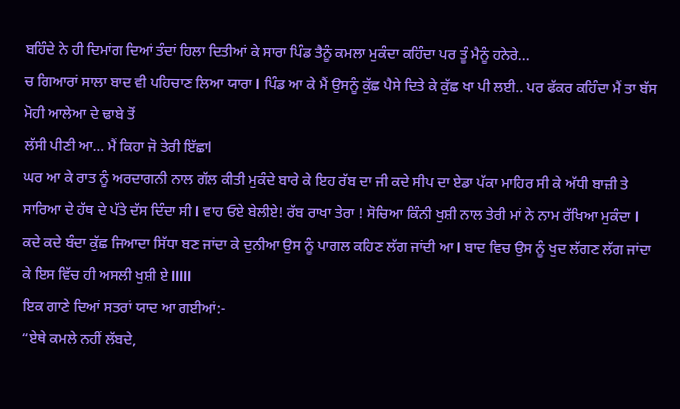ਬਹਿੰਦੇ ਨੇ ਹੀ ਦਿਮਾਂਗ ਦਿਆਂ ਤੰਦਾਂ ਹਿਲਾ ਦਿਤੀਆਂ ਕੇ ਸਾਰਾ ਪਿੰਡ ਤੈਨੂੰ ਕਮਲਾ ਮੁਕੰਦਾ ਕਹਿੰਦਾ ਪਰ ਤੂੰ ਮੈਨੂੰ ਹਨੇਰੇ...
ਚ ਗਿਆਰਾਂ ਸਾਲਾ ਬਾਦ ਵੀ ਪਹਿਚਾਣ ਲਿਆ ਯਾਰਾ l ਪਿੰਡ ਆ ਕੇ ਮੈਂ ਉਸਨੂੰ ਕੁੱਛ ਪੈਸੇ ਦਿਤੇ ਕੇ ਕੁੱਛ ਖਾ ਪੀ ਲਈ.. ਪਰ ਫੱਕਰ ਕਹਿੰਦਾ ਮੈਂ ਤਾ ਬੱਸ ਮੋਹੀ ਆਲੇਆ ਦੇ ਢਾਬੇ ਤੋਂ
ਲੱਸੀ ਪੀਣੀ ਆ… ਮੈਂ ਕਿਹਾ ਜੋ ਤੇਰੀ ਇੱਛਾl
ਘਰ ਆ ਕੇ ਰਾਤ ਨੂੰ ਅਰਦਾਗਨੀ ਨਾਲ ਗੱਲ ਕੀਤੀ ਮੁਕੰਦੇ ਬਾਰੇ ਕੇ ਇਹ ਰੱਬ ਦਾ ਜੀ ਕਦੇ ਸੀਪ ਦਾ ਏਡਾ ਪੱਕਾ ਮਾਹਿਰ ਸੀ ਕੇ ਅੱਧੀ ਬਾਜ਼ੀ ਤੇ ਸਾਰਿਆ ਦੇ ਹੱਥ ਦੇ ਪੱਤੇ ਦੱਸ ਦਿੰਦਾ ਸੀ l ਵਾਹ ਓਏ ਬੇਲੀਏ! ਰੱਬ ਰਾਖਾ ਤੇਰਾ ! ਸੋਚਿਆ ਕਿੰਨੀ ਖੁਸ਼ੀ ਨਾਲ ਤੇਰੀ ਮਾਂ ਨੇ ਨਾਮ ਰੱਖਿਆ ਮੁਕੰਦਾ l
ਕਦੇ ਕਦੇ ਬੰਦਾ ਕੁੱਛ ਜਿਆਦਾ ਸਿੱਧਾ ਬਣ ਜਾਂਦਾ ਕੇ ਦੁਨੀਆ ਉਸ ਨੂੰ ਪਾਗਲ ਕਹਿਣ ਲੱਗ ਜਾਂਦੀ ਆ l ਬਾਦ ਵਿਚ ਉਸ ਨੂੰ ਖੁਦ ਲੱਗਣ ਲੱਗ ਜਾਂਦਾ ਕੇ ਇਸ ਵਿੱਚ ਹੀ ਅਸਲੀ ਖੁਸ਼ੀ ਏ lllll
ਇਕ ਗਾਣੇ ਦਿਆਂ ਸਤਰਾਂ ਯਾਦ ਆ ਗਈਆਂ:-
“ਏਥੇ ਕਮਲੇ ਨਹੀਂ ਲੱਬਦੇ,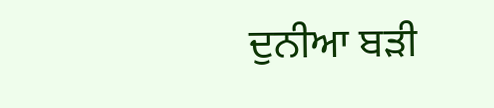ਦੁਨੀਆ ਬੜੀ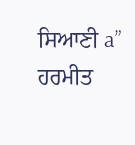ਸਿਆਣੀ a”
ਹਰਮੀਤ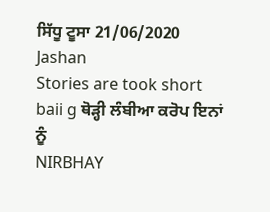ਸਿੱਧੂ ਟੂਸਾ 21/06/2020
Jashan
Stories are took short baii g ਥੋੜ੍ਹੀ ਲੰਬੀਆ ਕਰੋਪ ਇਨਾਂ ਨੂੰ
NIRBHAY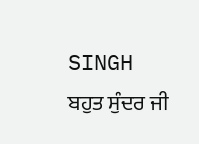SINGH
ਬਹੁਤ ਸੁੰਦਰ ਜੀ